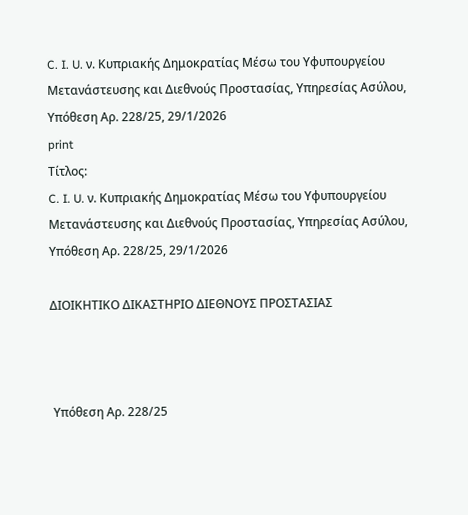C. I. U. ν. Κυπριακής Δημοκρατίας Μέσω του Υφυπουργείου Μετανάστευσης και Διεθνούς Προστασίας, Υπηρεσίας Ασύλου, Υπόθεση Αρ. 228/25, 29/1/2026
print
Τίτλος:
C. I. U. ν. Κυπριακής Δημοκρατίας Μέσω του Υφυπουργείου Μετανάστευσης και Διεθνούς Προστασίας, Υπηρεσίας Ασύλου, Υπόθεση Αρ. 228/25, 29/1/2026

ΔΙΟΙΚΗΤΙΚΟ ΔΙΚΑΣΤΗΡΙΟ ΔΙΕΘΝΟΥΣ ΠΡΟΣΤΑΣΙΑΣ



 Υπόθεση Αρ. 228/25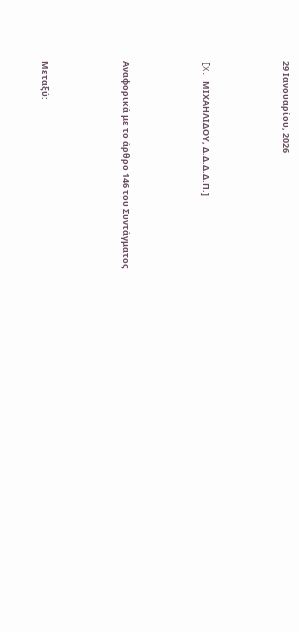29 Ιανουαρίου, 2026



[X. ΜΙΧΑΗΛΙΔΟΥ, Δ.Δ.Δ.Δ.Π.]



Αναφορικά με το άρθρο 146 του Συντάγματος



Μεταξύ: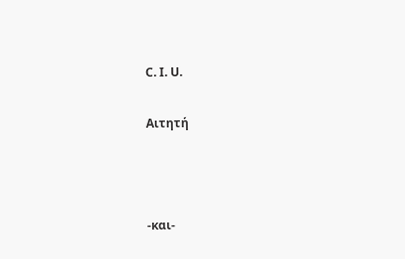C. I. U.

Αιτητή



-και-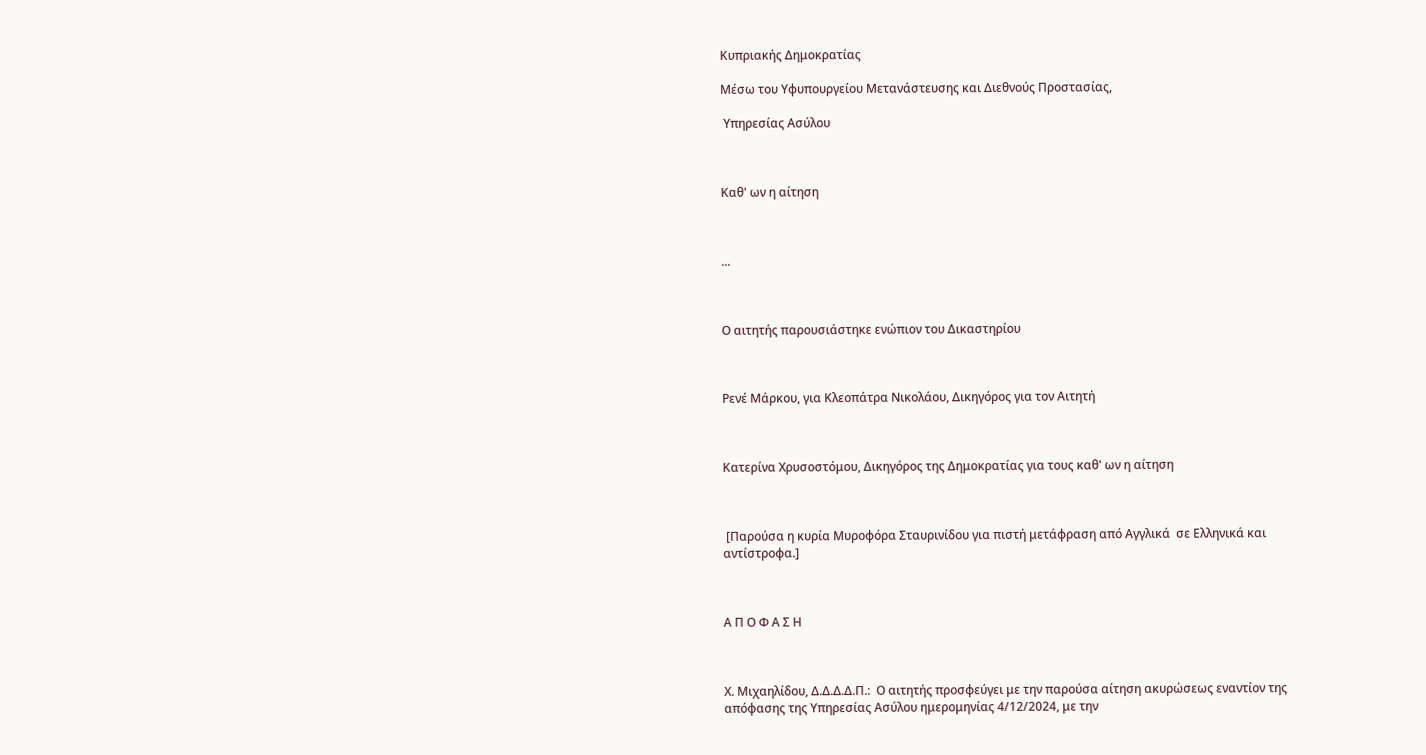Κυπριακής Δημοκρατίας

Μέσω του Υφυπουργείου Μετανάστευσης και Διεθνούς Προστασίας,

 Υπηρεσίας Ασύλου



Καθ' ων η αίτηση



...



Ο αιτητής παρουσιάστηκε ενώπιον του Δικαστηρίου



Ρενέ Μάρκου, για Κλεοπάτρα Νικολάου, Δικηγόρος για τον Αιτητή



Κατερίνα Χρυσοστόμου, Δικηγόρος της Δημοκρατίας για τους καθ' ων η αίτηση



 [Παρούσα η κυρία Μυροφόρα Σταυρινίδου για πιστή μετάφραση από Αγγλικά  σε Ελληνικά και αντίστροφα.]



Α Π Ο Φ Α Σ Η



Χ. Μιχαηλίδου, Δ.Δ.Δ.Δ.Π.:  Ο αιτητής προσφεύγει με την παρούσα αίτηση ακυρώσεως εναντίον της απόφασης της Υπηρεσίας Ασύλου ημερομηνίας 4/12/2024, με την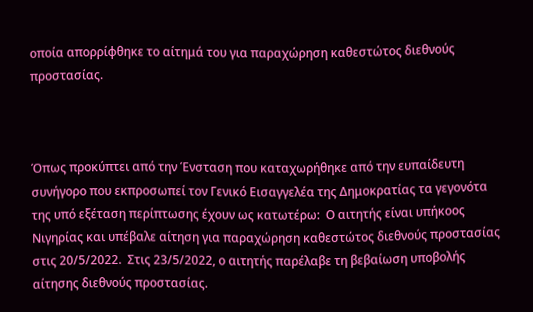οποία απορρίφθηκε το αίτημά του για παραχώρηση καθεστώτος διεθνούς προστασίας.



Όπως προκύπτει από την Ένσταση που καταχωρήθηκε από την ευπαίδευτη συνήγορο που εκπροσωπεί τον Γενικό Εισαγγελέα της Δημοκρατίας τα γεγονότα της υπό εξέταση περίπτωσης έχουν ως κατωτέρω:  Ο αιτητής είναι υπήκοος Νιγηρίας και υπέβαλε αίτηση για παραχώρηση καθεστώτος διεθνούς προστασίας στις 20/5/2022.  Στις 23/5/2022, ο αιτητής παρέλαβε τη βεβαίωση υποβολής αίτησης διεθνούς προστασίας.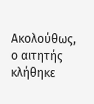Ακολούθως, ο αιτητής κλήθηκε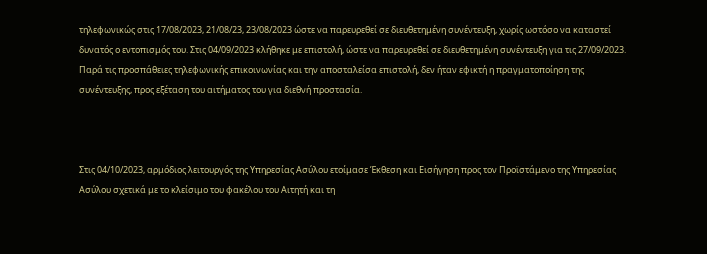τηλεφωνικώς στις 17/08/2023, 21/08/23, 23/08/2023 ώστε να παρευρεθεί σε διευθετημένη συνέντευξη, χωρίς ωστόσο να καταστεί δυνατός ο εντοπισμός του. Στις 04/09/2023 κλήθηκε με επιστολή, ώστε να παρευρεθεί σε διευθετημένη συνέντευξη για τις 27/09/2023. Παρά τις προσπάθειες τηλεφωνικής επικοινωνίας και την αποσταλείσα επιστολή, δεν ήταν εφικτή η πραγματοποίηση της συνέντευξης, προς εξέταση του αιτήματος του για διεθνή προστασία.



Στις 04/10/2023, αρμόδιος λειτουργός της Υπηρεσίας Ασύλου ετοίμασε Έκθεση και Εισήγηση προς τον Προϊστάμενο της Υπηρεσίας Ασύλου σχετικά με το κλείσιμο του φακέλου του Αιτητή και τη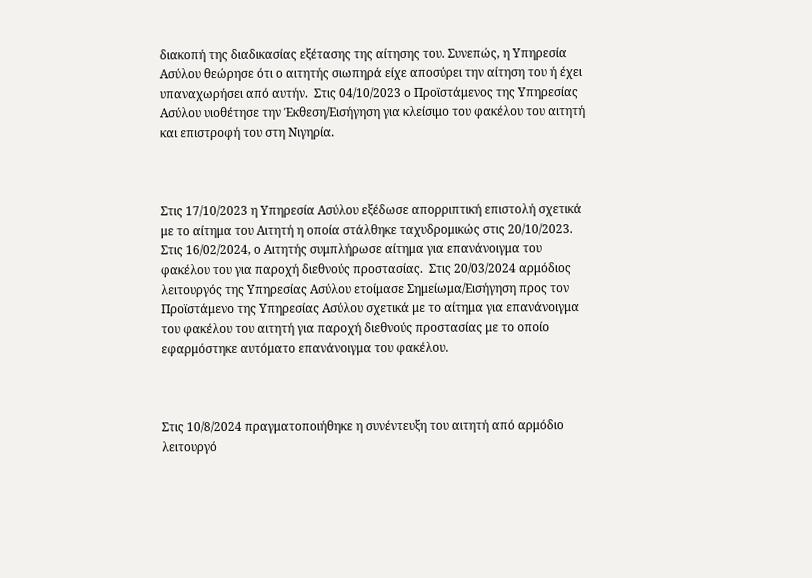διακοπή της διαδικασίας εξέτασης της αίτησης του. Συνεπώς, η Υπηρεσία Ασύλου θεώρησε ότι ο αιτητής σιωπηρά είχε αποσύρει την αίτηση του ή έχει υπαναχωρήσει από αυτήν.  Στις 04/10/2023 ο Προϊστάμενος της Υπηρεσίας Ασύλου υιοθέτησε την Έκθεση/Εισήγηση για κλείσιμο του φακέλου του αιτητή και επιστροφή του στη Νιγηρία.



Στις 17/10/2023 η Υπηρεσία Ασύλου εξέδωσε απορριπτική επιστολή σχετικά με το αίτημα του Αιτητή η οποία στάλθηκε ταχυδρομικώς στις 20/10/2023.  Στις 16/02/2024, ο Αιτητής συμπλήρωσε αίτημα για επανάνοιγμα του φακέλου του για παροχή διεθνούς προστασίας.  Στις 20/03/2024 αρμόδιος λειτουργός της Υπηρεσίας Ασύλου ετοίμασε Σημείωμα/Εισήγηση προς τον Προϊστάμενο της Υπηρεσίας Ασύλου σχετικά με το αίτημα για επανάνοιγμα του φακέλου του αιτητή για παροχή διεθνούς προστασίας με το οποίο εφαρμόστηκε αυτόματο επανάνοιγμα του φακέλου.



Στις 10/8/2024 πραγματοποιήθηκε η συνέντευξη του αιτητή από αρμόδιο λειτουργό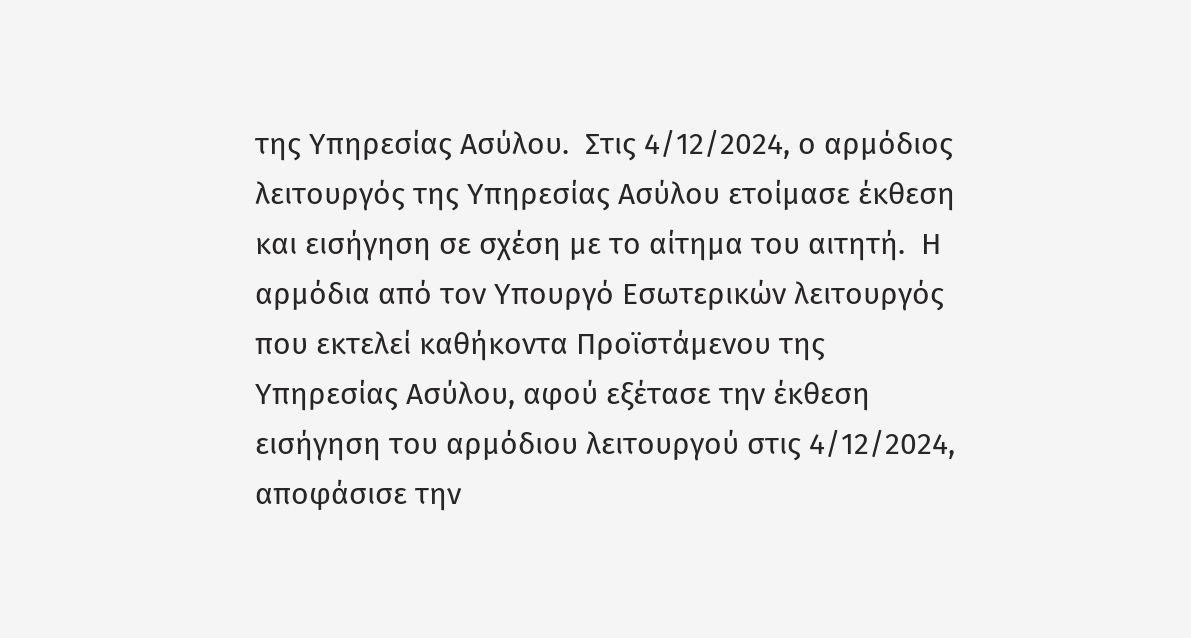της Υπηρεσίας Ασύλου.  Στις 4/12/2024, ο αρμόδιος λειτουργός της Υπηρεσίας Ασύλου ετοίμασε έκθεση και εισήγηση σε σχέση με το αίτημα του αιτητή.  Η αρμόδια από τον Υπουργό Εσωτερικών λειτουργός που εκτελεί καθήκοντα Προϊστάμενου της Υπηρεσίας Ασύλου, αφού εξέτασε την έκθεση εισήγηση του αρμόδιου λειτουργού στις 4/12/2024, αποφάσισε την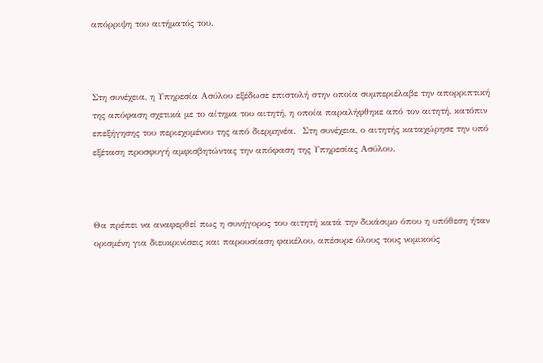απόρριψη του αιτήματός του.



Στη συνέχεια, η Υπηρεσία Ασύλου εξέδωσε επιστολή στην οποία συμπεριέλαβε την απορριπτική της απόφαση σχετικά με το αίτημα του αιτητή, η οποία παραλήφθηκε από τον αιτητή, κατόπιν επεξήγησης του περιεχομένου της από διερμηνέα.  Στη συνέχεια, ο αιτητής καταχώρησε την υπό εξέταση προσφυγή αμφισβητώντας την απόφαση της Υπηρεσίας Ασύλου.



Θα πρέπει να αναφερθεί πως η συνήγορος του αιτητή κατά την δικάσιμο όπου η υπόθεση ήταν ορισμένη για διευκρινίσεις και παρουσίαση φακέλου, απέσυρε όλους τους νομικούς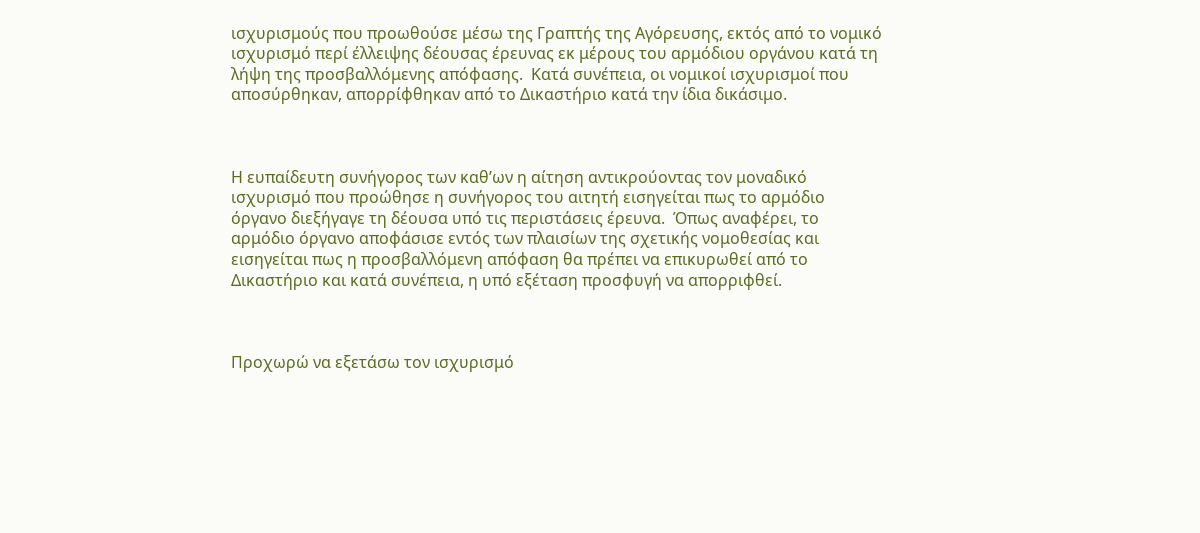ισχυρισμούς που προωθούσε μέσω της Γραπτής της Αγόρευσης, εκτός από το νομικό ισχυρισμό περί έλλειψης δέουσας έρευνας εκ μέρους του αρμόδιου οργάνου κατά τη λήψη της προσβαλλόμενης απόφασης.  Κατά συνέπεια, οι νομικοί ισχυρισμοί που αποσύρθηκαν, απορρίφθηκαν από το Δικαστήριο κατά την ίδια δικάσιμο.



Η ευπαίδευτη συνήγορος των καθ’ων η αίτηση αντικρούοντας τον μοναδικό ισχυρισμό που προώθησε η συνήγορος του αιτητή εισηγείται πως το αρμόδιο όργανο διεξήγαγε τη δέουσα υπό τις περιστάσεις έρευνα.  Όπως αναφέρει, το αρμόδιο όργανο αποφάσισε εντός των πλαισίων της σχετικής νομοθεσίας και εισηγείται πως η προσβαλλόμενη απόφαση θα πρέπει να επικυρωθεί από το Δικαστήριο και κατά συνέπεια, η υπό εξέταση προσφυγή να απορριφθεί.



Προχωρώ να εξετάσω τον ισχυρισμό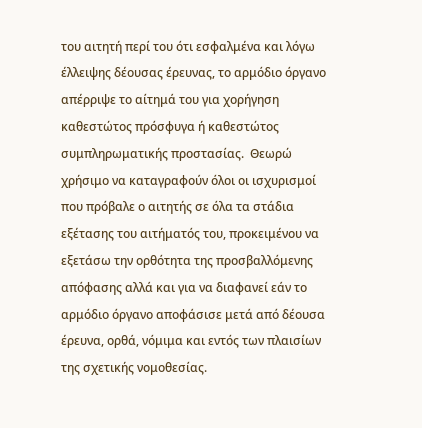του αιτητή περί του ότι εσφαλμένα και λόγω έλλειψης δέουσας έρευνας, το αρμόδιο όργανο απέρριψε το αίτημά του για χορήγηση καθεστώτος πρόσφυγα ή καθεστώτος συμπληρωματικής προστασίας.  Θεωρώ χρήσιμο να καταγραφούν όλοι οι ισχυρισμοί που πρόβαλε ο αιτητής σε όλα τα στάδια εξέτασης του αιτήματός του, προκειμένου να εξετάσω την ορθότητα της προσβαλλόμενης απόφασης αλλά και για να διαφανεί εάν το αρμόδιο όργανο αποφάσισε μετά από δέουσα έρευνα, ορθά, νόμιμα και εντός των πλαισίων της σχετικής νομοθεσίας.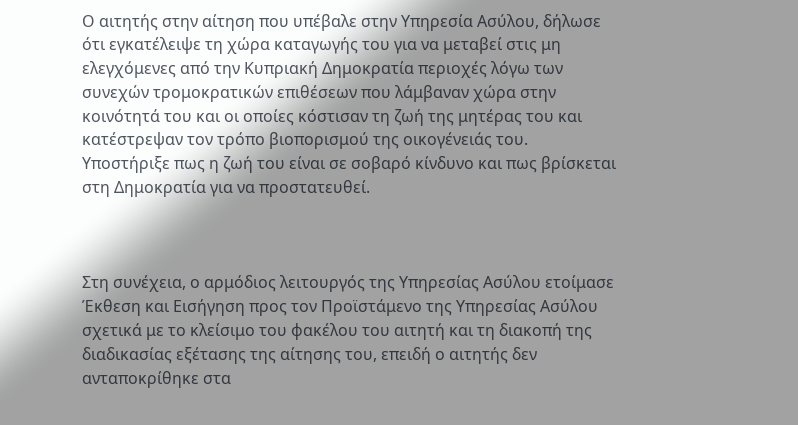Ο αιτητής στην αίτηση που υπέβαλε στην Υπηρεσία Ασύλου, δήλωσε ότι εγκατέλειψε τη χώρα καταγωγής του για να μεταβεί στις μη ελεγχόμενες από την Κυπριακή Δημοκρατία περιοχές λόγω των συνεχών τρομοκρατικών επιθέσεων που λάμβαναν χώρα στην κοινότητά του και οι οποίες κόστισαν τη ζωή της μητέρας του και κατέστρεψαν τον τρόπο βιοπορισμού της οικογένειάς του.  Υποστήριξε πως η ζωή του είναι σε σοβαρό κίνδυνο και πως βρίσκεται στη Δημοκρατία για να προστατευθεί.



Στη συνέχεια, ο αρμόδιος λειτουργός της Υπηρεσίας Ασύλου ετοίμασε Έκθεση και Εισήγηση προς τον Προϊστάμενο της Υπηρεσίας Ασύλου σχετικά με το κλείσιμο του φακέλου του αιτητή και τη διακοπή της διαδικασίας εξέτασης της αίτησης του, επειδή ο αιτητής δεν ανταποκρίθηκε στα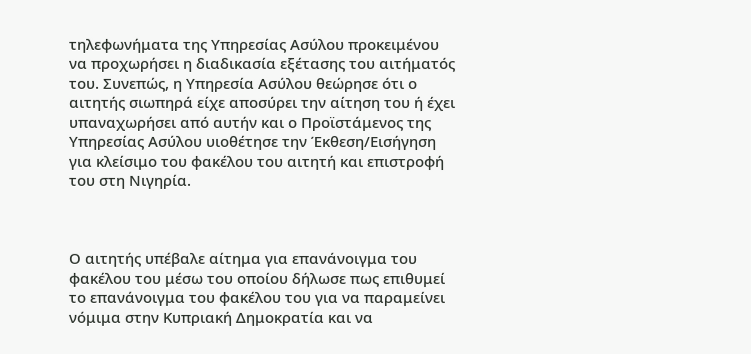τηλεφωνήματα της Υπηρεσίας Ασύλου προκειμένου να προχωρήσει η διαδικασία εξέτασης του αιτήματός του. Συνεπώς, η Υπηρεσία Ασύλου θεώρησε ότι ο αιτητής σιωπηρά είχε αποσύρει την αίτηση του ή έχει υπαναχωρήσει από αυτήν και ο Προϊστάμενος της Υπηρεσίας Ασύλου υιοθέτησε την Έκθεση/Εισήγηση για κλείσιμο του φακέλου του αιτητή και επιστροφή του στη Νιγηρία.



Ο αιτητής υπέβαλε αίτημα για επανάνοιγμα του φακέλου του μέσω του οποίου δήλωσε πως επιθυμεί το επανάνοιγμα του φακέλου του για να παραμείνει νόμιμα στην Κυπριακή Δημοκρατία και να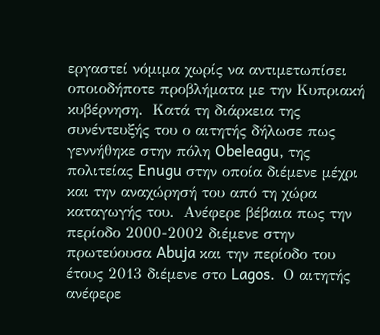εργαστεί νόμιμα χωρίς να αντιμετωπίσει οποιοδήποτε προβλήματα με την Κυπριακή κυβέρνηση.  Κατά τη διάρκεια της συνέντευξής του ο αιτητής δήλωσε πως γεννήθηκε στην πόλη Obeleagu, της πολιτείας Enugu στην οποία διέμενε μέχρι και την αναχώρησή του από τη χώρα καταγωγής του.  Ανέφερε βέβαια πως την περίοδο 2000-2002 διέμενε στην πρωτεύουσα Abuja και την περίοδο του έτους 2013 διέμενε στο Lagos.  Ο αιτητής ανέφερε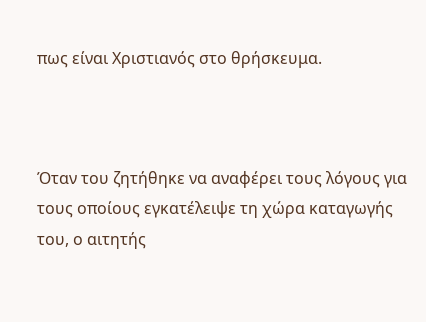πως είναι Χριστιανός στο θρήσκευμα.



Όταν του ζητήθηκε να αναφέρει τους λόγους για τους οποίους εγκατέλειψε τη χώρα καταγωγής του, ο αιτητής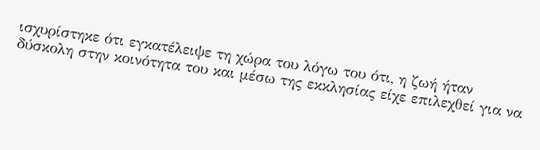ισχυρίστηκε ότι εγκατέλειψε τη χώρα του λόγω του ότι, η ζωή ήταν δύσκολη στην κοινότητα του και μέσω της εκκλησίας είχε επιλεχθεί για να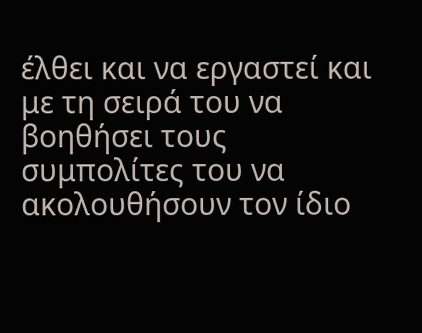έλθει και να εργαστεί και με τη σειρά του να βοηθήσει τους συμπολίτες του να ακολουθήσουν τον ίδιο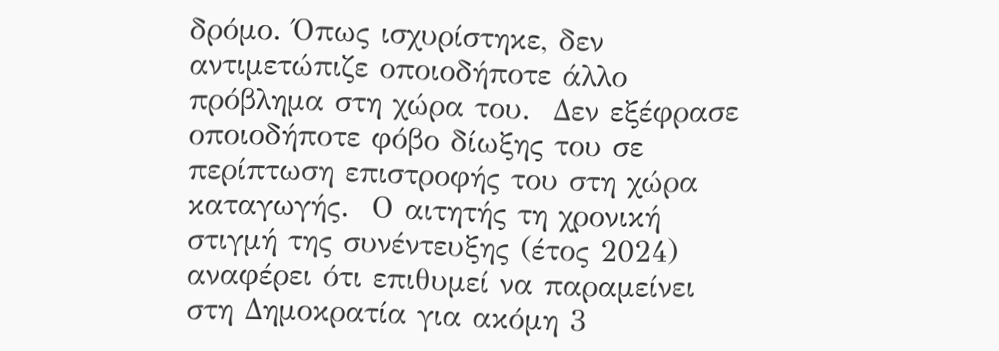δρόμο. Όπως ισχυρίστηκε, δεν αντιμετώπιζε οποιοδήποτε άλλο πρόβλημα στη χώρα του.  Δεν εξέφρασε οποιοδήποτε φόβο δίωξης του σε περίπτωση επιστροφής του στη χώρα καταγωγής.  Ο αιτητής τη χρονική στιγμή της συνέντευξης (έτος 2024) αναφέρει ότι επιθυμεί να παραμείνει στη Δημοκρατία για ακόμη 3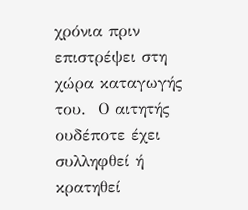χρόνια πριν επιστρέψει στη χώρα καταγωγής του.  Ο αιτητής ουδέποτε έχει συλληφθεί ή κρατηθεί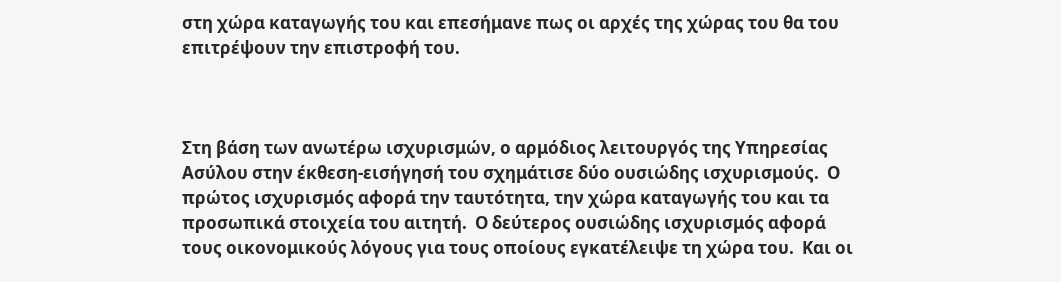στη χώρα καταγωγής του και επεσήμανε πως οι αρχές της χώρας του θα του επιτρέψουν την επιστροφή του.



Στη βάση των ανωτέρω ισχυρισμών, ο αρμόδιος λειτουργός της Υπηρεσίας Ασύλου στην έκθεση-εισήγησή του σχημάτισε δύο ουσιώδης ισχυρισμούς.  Ο πρώτος ισχυρισμός αφορά την ταυτότητα, την χώρα καταγωγής του και τα προσωπικά στοιχεία του αιτητή.  Ο δεύτερος ουσιώδης ισχυρισμός αφορά τους οικονομικούς λόγους για τους οποίους εγκατέλειψε τη χώρα του.  Και οι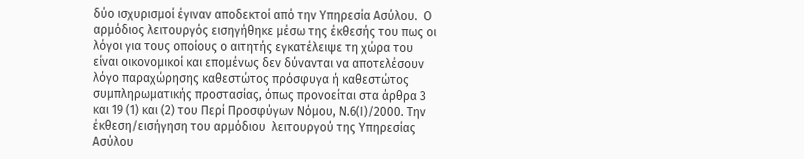δύο ισχυρισμοί έγιναν αποδεκτοί από την Υπηρεσία Ασύλου.  Ο αρμόδιος λειτουργός εισηγήθηκε μέσω της έκθεσής του πως οι λόγοι για τους οποίους ο αιτητής εγκατέλειψε τη χώρα του είναι οικονομικοί και επομένως δεν δύνανται να αποτελέσουν λόγο παραχώρησης καθεστώτος πρόσφυγα ή καθεστώτος συμπληρωματικής προστασίας, όπως προνοείται στα άρθρα 3 και 19 (1) και (2) του Περί Προσφύγων Νόμου, Ν.6(Ι)/2000. Την έκθεση/εισήγηση του αρμόδιου  λειτουργού της Υπηρεσίας Ασύλου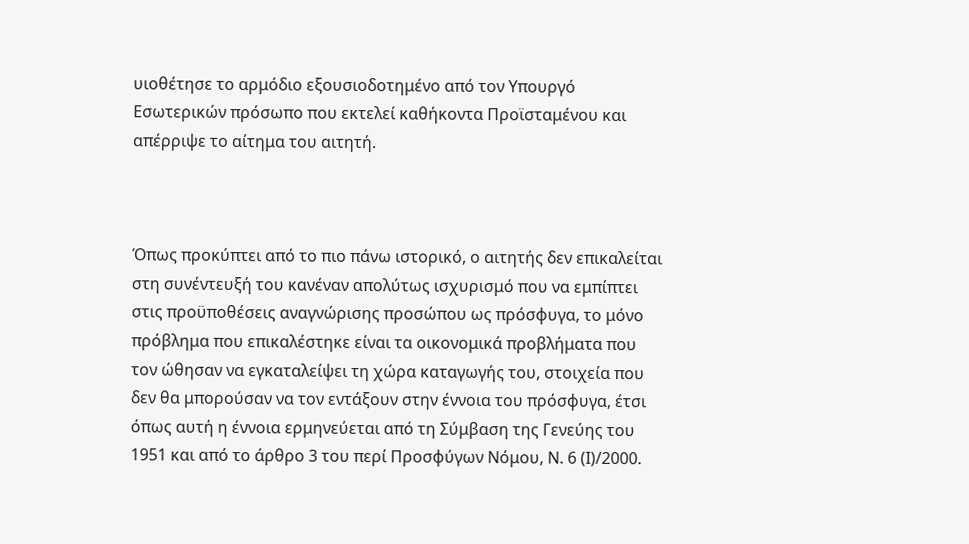υιοθέτησε το αρμόδιο εξουσιοδοτημένο από τον Υπουργό Εσωτερικών πρόσωπο που εκτελεί καθήκοντα Προϊσταμένου και απέρριψε το αίτημα του αιτητή.



Όπως προκύπτει από το πιο πάνω ιστορικό, ο αιτητής δεν επικαλείται στη συνέντευξή του κανέναν απολύτως ισχυρισμό που να εμπίπτει στις προϋποθέσεις αναγνώρισης προσώπου ως πρόσφυγα, το μόνο πρόβλημα που επικαλέστηκε είναι τα οικονομικά προβλήματα που τον ώθησαν να εγκαταλείψει τη χώρα καταγωγής του, στοιχεία που δεν θα μπορούσαν να τον εντάξουν στην έννοια του πρόσφυγα, έτσι όπως αυτή η έννοια ερμηνεύεται από τη Σύμβαση της Γενεύης του 1951 και από το άρθρο 3 του περί Προσφύγων Νόμου, Ν. 6 (Ι)/2000.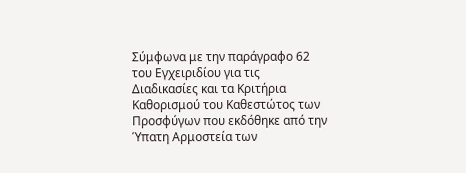Σύμφωνα με την παράγραφο 62 του Εγχειριδίου για τις Διαδικασίες και τα Κριτήρια Καθορισμού του Καθεστώτος των Προσφύγων που εκδόθηκε από την Ύπατη Αρμοστεία των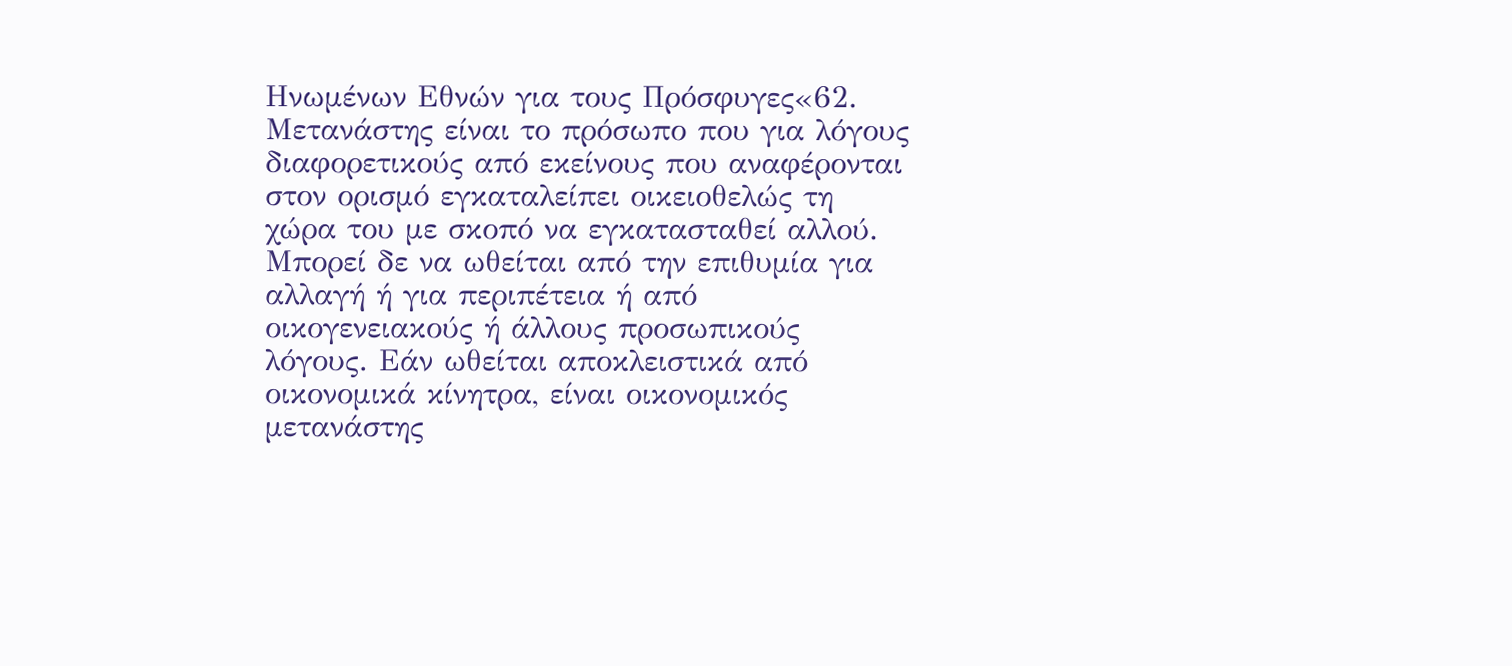Ηνωμένων Εθνών για τους Πρόσφυγες«62. Μετανάστης είναι το πρόσωπο που για λόγους διαφορετικούς από εκείνους που αναφέρονται στον ορισμό εγκαταλείπει οικειοθελώς τη χώρα του με σκοπό να εγκατασταθεί αλλού. Μπορεί δε να ωθείται από την επιθυμία για αλλαγή ή για περιπέτεια ή από οικογενειακούς ή άλλους προσωπικούς λόγους. Εάν ωθείται αποκλειστικά από οικονομικά κίνητρα, είναι οικονομικός μετανάστης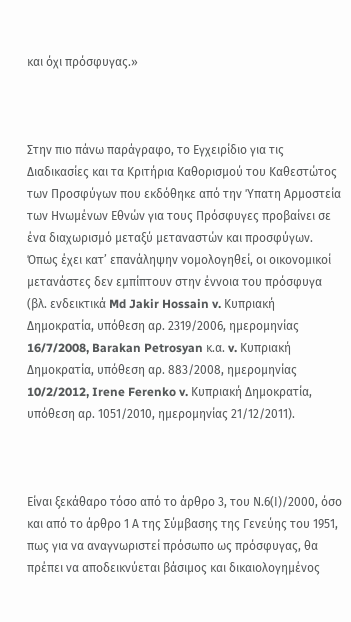και όχι πρόσφυγας.»



Στην πιο πάνω παράγραφο, το Εγχειρίδιο για τις Διαδικασίες και τα Κριτήρια Καθορισμού του Καθεστώτος των Προσφύγων που εκδόθηκε από την Ύπατη Αρμοστεία των Ηνωμένων Εθνών για τους Πρόσφυγες προβαίνει σε ένα διαχωρισμό μεταξύ μεταναστών και προσφύγων.  Όπως έχει κατ’ επανάληψην νομολογηθεί, οι οικονομικοί μετανάστες δεν εμπίπτουν στην έννοια του πρόσφυγα (βλ. ενδεικτικά Md Jakir Hossain v. Κυπριακή Δημοκρατία, υπόθεση αρ. 2319/2006, ημερομηνίας 16/7/2008, Barakan Petrosyan κ.α. v. Κυπριακή Δημοκρατία, υπόθεση αρ. 883/2008, ημερομηνίας 10/2/2012, Irene Ferenko v. Κυπριακή Δημοκρατία, υπόθεση αρ. 1051/2010, ημερομηνίας 21/12/2011).



Είναι ξεκάθαρο τόσο από το άρθρο 3, του Ν.6(Ι)/2000, όσο και από το άρθρο 1 Α της Σύμβασης της Γενεύης του 1951, πως για να αναγνωριστεί πρόσωπο ως πρόσφυγας, θα πρέπει να αποδεικνύεται βάσιμος και δικαιολογημένος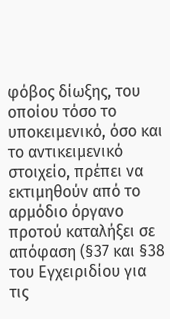φόβος δίωξης, του οποίου τόσο το υποκειμενικό, όσο και το αντικειμενικό στοιχείο, πρέπει να εκτιμηθούν από το αρμόδιο όργανο προτού καταλήξει σε απόφαση (§37 και §38 του Εγχειριδίου για τις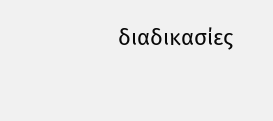διαδικασίες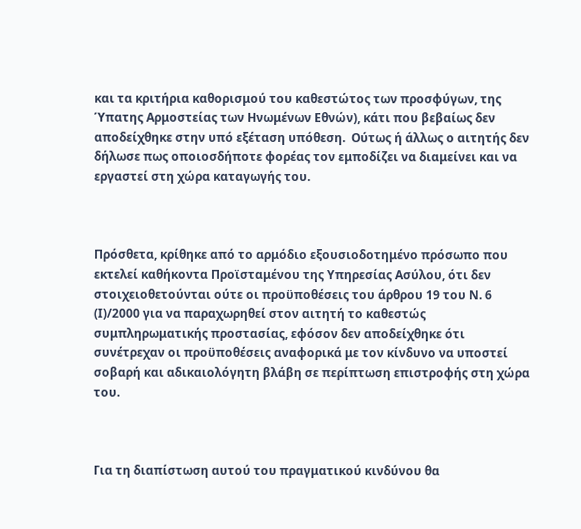και τα κριτήρια καθορισμού του καθεστώτος των προσφύγων, της Ύπατης Αρμοστείας των Ηνωμένων Εθνών), κάτι που βεβαίως δεν αποδείχθηκε στην υπό εξέταση υπόθεση.  Ούτως ή άλλως ο αιτητής δεν δήλωσε πως οποιοσδήποτε φορέας τον εμποδίζει να διαμείνει και να εργαστεί στη χώρα καταγωγής του.



Πρόσθετα, κρίθηκε από το αρμόδιο εξουσιοδοτημένο πρόσωπο που εκτελεί καθήκοντα Προϊσταμένου της Υπηρεσίας Ασύλου, ότι δεν στοιχειοθετούνται ούτε οι προϋποθέσεις του άρθρου 19 του Ν. 6 (Ι)/2000 για να παραχωρηθεί στον αιτητή το καθεστώς συμπληρωματικής προστασίας, εφόσον δεν αποδείχθηκε ότι συνέτρεχαν οι προϋποθέσεις αναφορικά με τον κίνδυνο να υποστεί σοβαρή και αδικαιολόγητη βλάβη σε περίπτωση επιστροφής στη χώρα του.



Για τη διαπίστωση αυτού του πραγματικού κινδύνου θα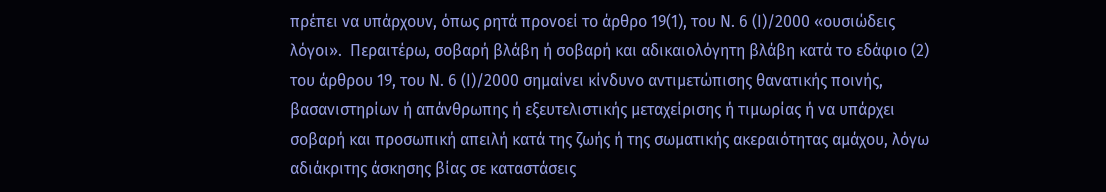πρέπει να υπάρχουν, όπως ρητά προνοεί το άρθρο 19(1), του Ν. 6 (Ι)/2000 «ουσιώδεις λόγοι».  Περαιτέρω, σοβαρή βλάβη ή σοβαρή και αδικαιολόγητη βλάβη κατά το εδάφιο (2) του άρθρου 19, του Ν. 6 (Ι)/2000 σημαίνει κίνδυνο αντιμετώπισης θανατικής ποινής, βασανιστηρίων ή απάνθρωπης ή εξευτελιστικής μεταχείρισης ή τιμωρίας ή να υπάρχει σοβαρή και προσωπική απειλή κατά της ζωής ή της σωματικής ακεραιότητας αμάχου, λόγω αδιάκριτης άσκησης βίας σε καταστάσεις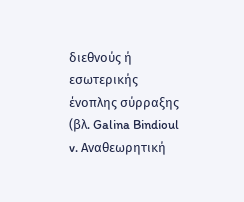διεθνούς ή εσωτερικής ένοπλης σύρραξης (βλ. Galina Bindioul v. Αναθεωρητική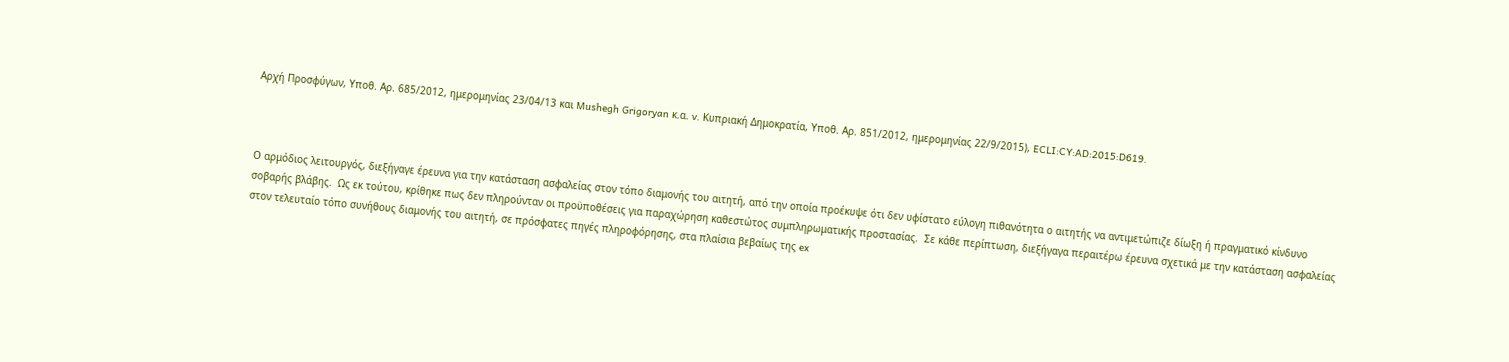Αρχή Προσφύγων, Υποθ. Αρ. 685/2012, ημερομηνίας 23/04/13 και Mushegh Grigoryan κ.α. v. Κυπριακή Δημοκρατία, Υποθ. Αρ. 851/2012, ημερομηνίας 22/9/2015), ECLI:CY:AD:2015:D619.



Ο αρμόδιος λειτουργός, διεξήγαγε έρευνα για την κατάσταση ασφαλείας στον τόπο διαμονής του αιτητή, από την οποία προέκυψε ότι δεν υφίστατο εύλογη πιθανότητα ο αιτητής να αντιμετώπιζε δίωξη ή πραγματικό κίνδυνο σοβαρής βλάβης.  Ως εκ τούτου, κρίθηκε πως δεν πληρούνταν οι προϋποθέσεις για παραχώρηση καθεστώτος συμπληρωματικής προστασίας.  Σε κάθε περίπτωση, διεξήγαγα περαιτέρω έρευνα σχετικά με την κατάσταση ασφαλείας στον τελευταίο τόπο συνήθους διαμονής του αιτητή, σε πρόσφατες πηγές πληροφόρησης, στα πλαίσια βεβαίως της ex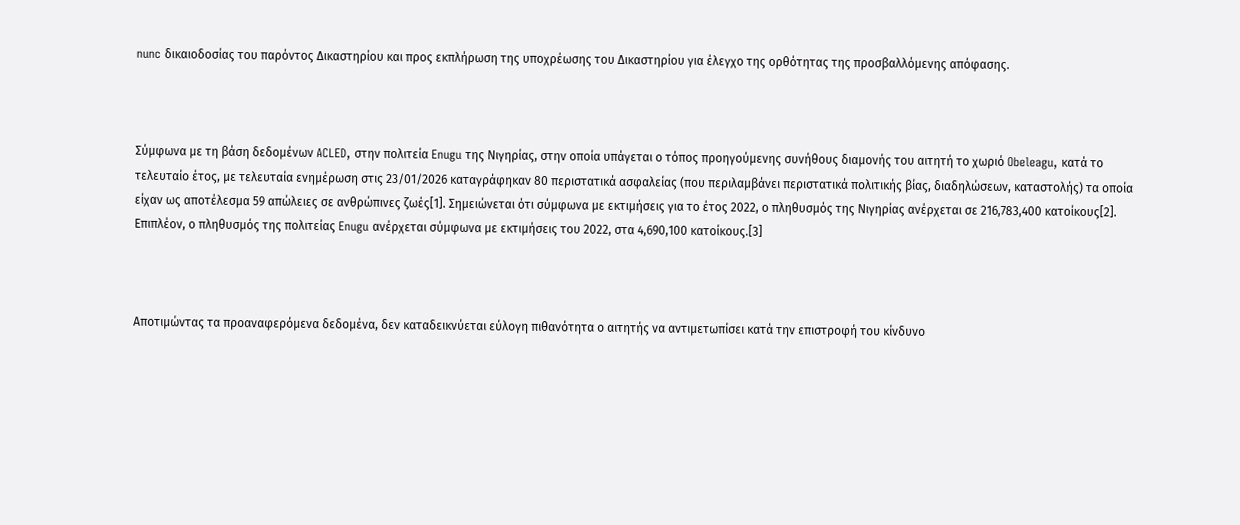nunc δικαιοδοσίας του παρόντος Δικαστηρίου και προς εκπλήρωση της υποχρέωσης του Δικαστηρίου για έλεγχο της ορθότητας της προσβαλλόμενης απόφασης.



Σύμφωνα με τη βάση δεδομένων ACLED, στην πολιτεία Enugu της Νιγηρίας, στην οποία υπάγεται ο τόπος προηγούμενης συνήθους διαμονής του αιτητή το χωριό Obeleagu, κατά το τελευταίο έτος, με τελευταία ενημέρωση στις 23/01/2026 καταγράφηκαν 80 περιστατικά ασφαλείας (που περιλαμβάνει περιστατικά πολιτικής βίας, διαδηλώσεων, καταστολής) τα οποία είχαν ως αποτέλεσμα 59 απώλειες σε ανθρώπινες ζωές[1]. Σημειώνεται ότι σύμφωνα με εκτιμήσεις για το έτος 2022, ο πληθυσμός της Νιγηρίας ανέρχεται σε 216,783,400 κατοίκους[2]. Επιπλέον, ο πληθυσμός της πολιτείας Enugu ανέρχεται σύμφωνα με εκτιμήσεις του 2022, στα 4,690,100 κατοίκους.[3]



Αποτιμώντας τα προαναφερόμενα δεδομένα, δεν καταδεικνύεται εύλογη πιθανότητα ο αιτητής να αντιμετωπίσει κατά την επιστροφή του κίνδυνο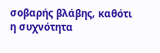σοβαρής βλάβης, καθότι η συχνότητα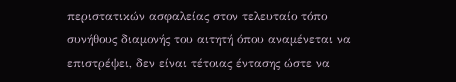περιστατικών ασφαλείας στον τελευταίο τόπο συνήθους διαμονής του αιτητή όπου αναμένεται να επιστρέψει, δεν είναι τέτοιας έντασης ώστε να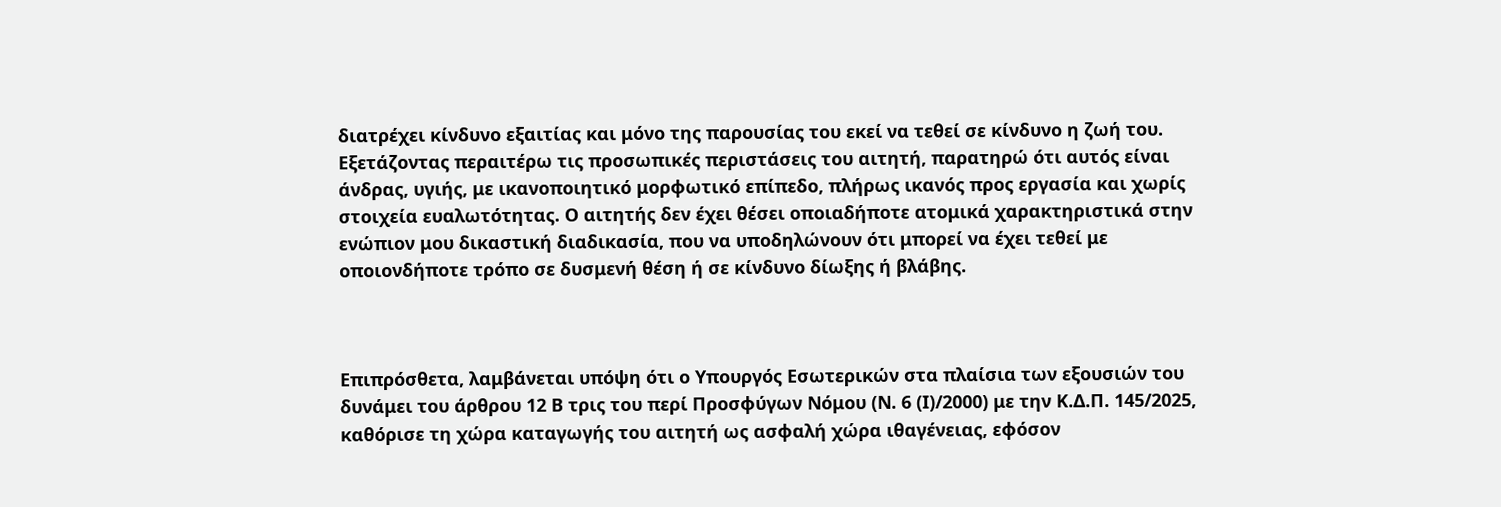διατρέχει κίνδυνο εξαιτίας και μόνο της παρουσίας του εκεί να τεθεί σε κίνδυνο η ζωή του. Εξετάζοντας περαιτέρω τις προσωπικές περιστάσεις του αιτητή, παρατηρώ ότι αυτός είναι άνδρας, υγιής, με ικανοποιητικό μορφωτικό επίπεδο, πλήρως ικανός προς εργασία και χωρίς στοιχεία ευαλωτότητας. Ο αιτητής δεν έχει θέσει οποιαδήποτε ατομικά χαρακτηριστικά στην ενώπιον μου δικαστική διαδικασία, που να υποδηλώνουν ότι μπορεί να έχει τεθεί με οποιονδήποτε τρόπο σε δυσμενή θέση ή σε κίνδυνο δίωξης ή βλάβης.



Επιπρόσθετα, λαμβάνεται υπόψη ότι ο Υπουργός Εσωτερικών στα πλαίσια των εξουσιών του  δυνάμει του άρθρου 12 Β τρις του περί Προσφύγων Νόμου (Ν. 6 (Ι)/2000) με την Κ.Δ.Π. 145/2025, καθόρισε τη χώρα καταγωγής του αιτητή ως ασφαλή χώρα ιθαγένειας, εφόσον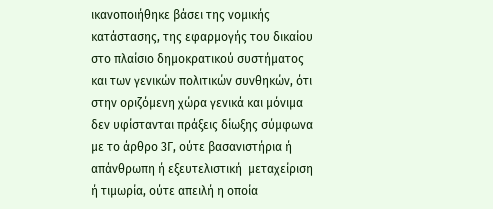ικανοποιήθηκε βάσει της νομικής κατάστασης, της εφαρμογής του δικαίου στο πλαίσιο δημοκρατικού συστήματος και των γενικών πολιτικών συνθηκών, ότι στην οριζόμενη χώρα γενικά και μόνιμα δεν υφίστανται πράξεις δίωξης σύμφωνα με το άρθρο 3Γ, ούτε βασανιστήρια ή απάνθρωπη ή εξευτελιστική  μεταχείριση ή τιμωρία, ούτε απειλή η οποία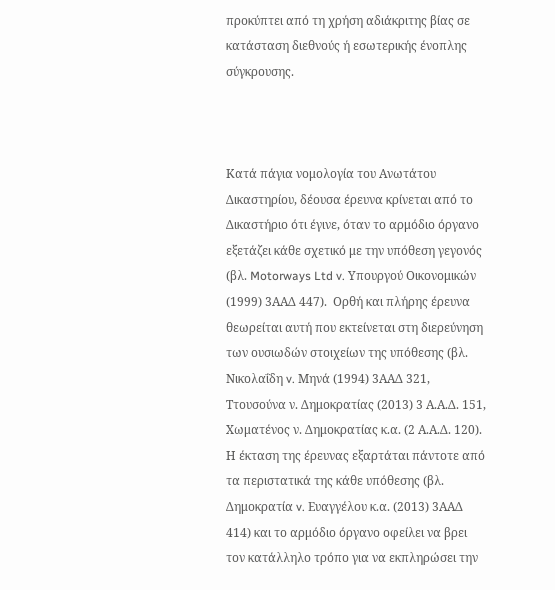προκύπτει από τη χρήση αδιάκριτης βίας σε κατάσταση διεθνούς ή εσωτερικής ένοπλης σύγκρουσης.



Κατά πάγια νομολογία του Ανωτάτου Δικαστηρίου, δέουσα έρευνα κρίνεται από το Δικαστήριο ότι έγινε, όταν το αρμόδιο όργανο εξετάζει κάθε σχετικό με την υπόθεση γεγονός (βλ. Motorways Ltd v. Υπουργού Οικονομικών (1999) 3ΑΑΔ 447).  Ορθή και πλήρης έρευνα θεωρείται αυτή που εκτείνεται στη διερεύνηση των ουσιωδών στοιχείων της υπόθεσης (βλ. Νικολαΐδη v. Μηνά (1994) 3ΑΑΔ 321, Ττουσούνα ν. Δημοκρατίας (2013) 3 Α.Α.Δ. 151, Χωματένος ν. Δημοκρατίας κ.α. (2 Α.Α.Δ. 120).  Η έκταση της έρευνας εξαρτάται πάντοτε από τα περιστατικά της κάθε υπόθεσης (βλ. Δημοκρατία v. Ευαγγέλου κ.α. (2013) 3ΑΑΔ 414) και το αρμόδιο όργανο οφείλει να βρει τον κατάλληλο τρόπο για να εκπληρώσει την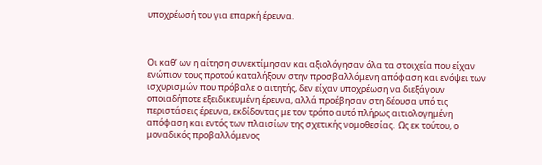υποχρέωσή του για επαρκή έρευνα.



Οι καθ’ ων η αίτηση συνεκτίμησαν και αξιολόγησαν όλα τα στοιχεία που είχαν ενώπιον τους προτού καταλήξουν στην προσβαλλόμενη απόφαση και ενόψει των ισχυρισμών που πρόβαλε ο αιτητής, δεν είχαν υποχρέωση να διεξάγουν οποιαδήποτε εξειδικευμένη έρευνα, αλλά προέβησαν στη δέουσα υπό τις περιστάσεις έρευνα, εκδίδοντας με τον τρόπο αυτό πλήρως αιτιολογημένη απόφαση και εντός των πλαισίων της σχετικής νομοθεσίας.  Ως εκ τούτου, ο μοναδικός προβαλλόμενος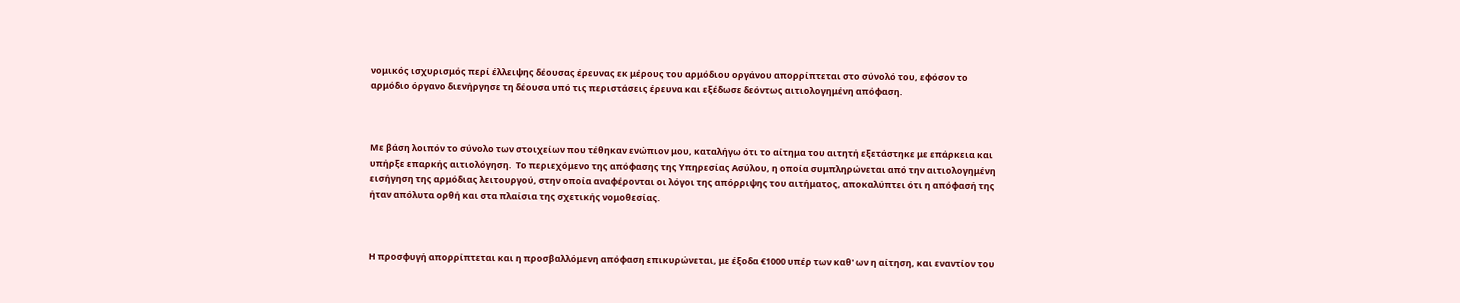νομικός ισχυρισμός περί έλλειψης δέουσας έρευνας εκ μέρους του αρμόδιου οργάνου απορρίπτεται στο σύνολό του, εφόσον το αρμόδιο όργανο διενήργησε τη δέουσα υπό τις περιστάσεις έρευνα και εξέδωσε δεόντως αιτιολογημένη απόφαση.



Με βάση λοιπόν το σύνολο των στοιχείων που τέθηκαν ενώπιον μου, καταλήγω ότι το αίτημα του αιτητή εξετάστηκε με επάρκεια και υπήρξε επαρκής αιτιολόγηση.  Το περιεχόμενο της απόφασης της Υπηρεσίας Ασύλου, η οποία συμπληρώνεται από την αιτιολογημένη εισήγηση της αρμόδιας λειτουργού, στην οποία αναφέρονται οι λόγοι της απόρριψης του αιτήματος, αποκαλύπτει ότι η απόφασή της ήταν απόλυτα ορθή και στα πλαίσια της σχετικής νομοθεσίας.



Η προσφυγή απορρίπτεται και η προσβαλλόμενη απόφαση επικυρώνεται, με έξοδα €1000 υπέρ των καθ' ων η αίτηση, και εναντίον του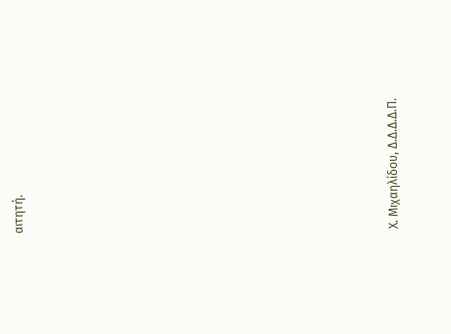αιτητή.













Χ. Μιχαηλίδου, Δ.Δ.Δ.Δ.Π.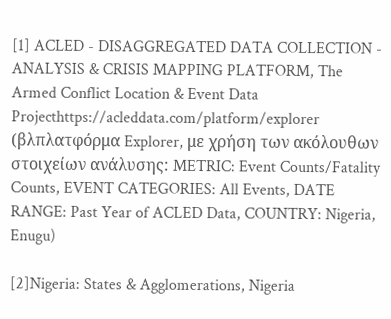[1] ACLED - DISAGGREGATED DATA COLLECTION - ANALYSIS & CRISIS MAPPING PLATFORM, The Armed Conflict Location & Event Data Projecthttps://acleddata.com/platform/explorer  (βλπλατφόρμα Explorer, με χρήση των ακόλουθων στοιχείων ανάλυσης: METRIC: Event Counts/Fatality Counts, EVENT CATEGORIES: All Events, DATE RANGE: Past Year of ACLED Data, COUNTRY: Nigeria, Enugu)

[2]Nigeria: States & Agglomerations, Nigeria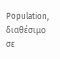Population, διαθέσιμο σε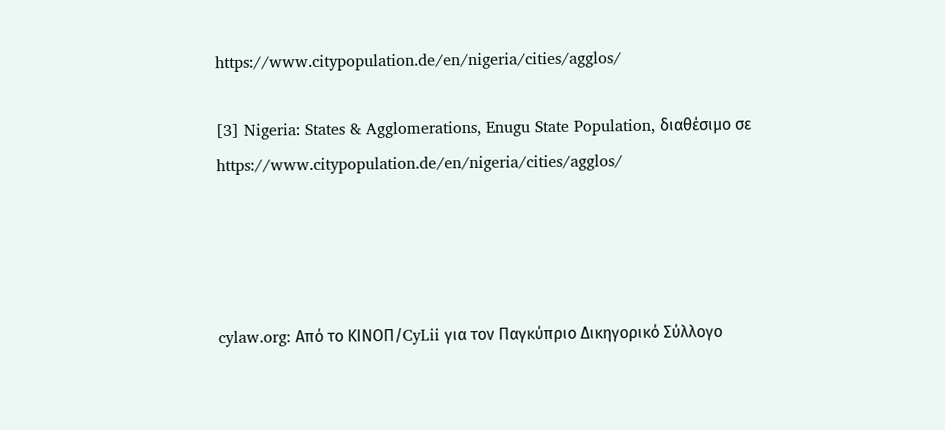https://www.citypopulation.de/en/nigeria/cities/agglos/

[3] Nigeria: States & Agglomerations, Enugu State Population, διαθέσιμο σε https://www.citypopulation.de/en/nigeria/cities/agglos/




cylaw.org: Από το ΚΙΝOΠ/CyLii για τον Παγκύπριο Δικηγορικό Σύλλογο